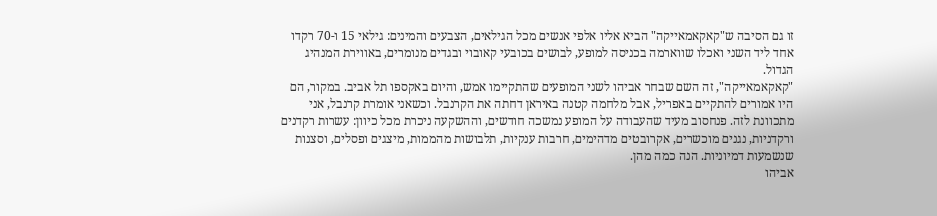זו גם הסיבה ש"קאקאמאייקה" הביא אליו אלפי אנשים מכל הגילאים, הצבעים והמינים: גילאי 15 ו-70 רקדו אחד ליד השני ואכלו שווארמה בכניסה למופע, לבושים בכובעי קאובוי ובגדים מנומרים, באווירת המנהיג הגדול.
"קאקאמאייקה", זה השם שבחר אביהו לשני המופעים שהתקיימו אמש, והיום באקספו תל אביב. במקור, הם היו אמורים להתקיים באפריל, אבל מלחמה קטנה באיראן דחתה את הקרנבל. וכשאני אומרת קרנבל, אני מתכוונת לזה. פנחסוב מעיד שהעבודה על המופע נמשכה חודשים, וההשקעה ניכרת מכל כיוון: עשרות רקדנים ורקדניות, נגנים מוכשרים, אקרובטים מדהימים, חרבות ענקיות, תלבושות מהממות, מיצגים ופסלים, וסצנות שנשמעות דמיוניות. הנה כמה מהן.
אביהו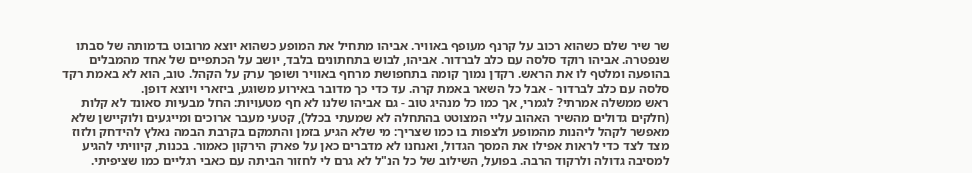שר שיר שלם כשהוא רכוב על קרנף מעופף באוויר. אביהו מתחיל את המופע כשהוא יוצא מרובוט בדמותה של סבתו שנפטרה. אביהו רוקד סלסה עם כלב לברדור. אביהו, לבוש בתחתונים בלבד, יושב על הכתפיים של אחד מהמבלים בהופעה ומלטף לו את הראש. רקדן נמוך קומה בתחפושת מרחף באוויר ושופך ערק על הקהל. טוב, הוא לא באמת רקד סלסה עם כלב לברדור - אבל כל השאר באמת קרה. עד כדי כך מדובר באירוע משוגע, ביזארי ויוצא דופן.
ראש ממשלה אמרתי? לגמרי, אך כמו כל מנהיג טוב - גם אביהו שלנו לא חף מטעויות: החל מבעיות סאונד לא קלות (חלקים גדולים מהשיר האהוב עליי המצוטט בהתחלה לא שמעתי בכלל), קטעי מעבר ארוכים ומייגעים ולוקיישן שלא מאפשר לקהל ליהנות מהמופע ולצפות בו כמו שצריך: מי שלא הגיע בזמן והתמקם בקרבת הבמה נאלץ להידחק ולזוז מצד לצד כדי לראות אפילו את המסך הגדול, ואנחנו לא מדברים כאן על פארק הירקון כאמור. בכנות, קיוויתי להגיע למסיבה גדולה ולרקוד הרבה. בפועל, השילוב של כל הנ"ל לא גרם לי לחזור הביתה עם כאבי רגליים כמו שציפיתי.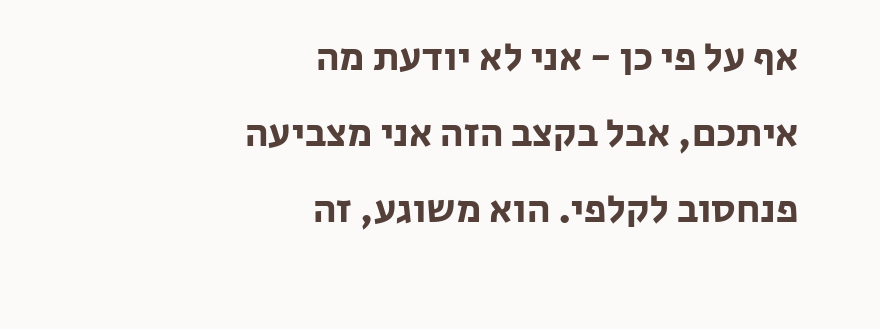אף על פי כן - אני לא יודעת מה איתכם, אבל בקצב הזה אני מצביעה פנחסוב לקלפי. הוא משוגע, זה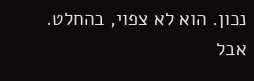נכון. הוא לא צפוי, בהחלט. אבל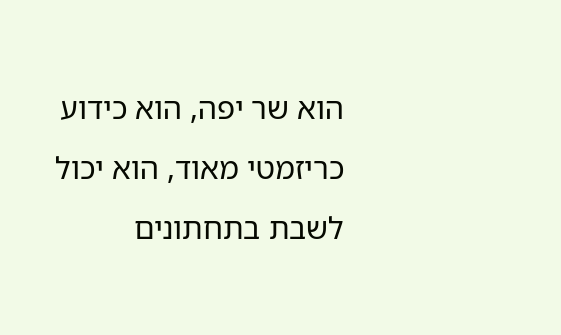הוא שר יפה, הוא כידוע כריזמטי מאוד, הוא יכול לשבת בתחתונים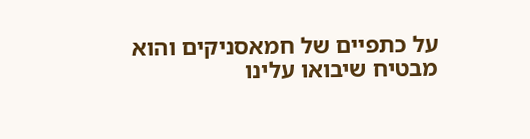על כתפיים של חמאסניקים והוא מבטיח שיבואו עלינו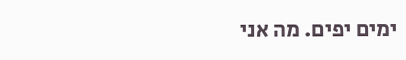ימים יפים. מה אני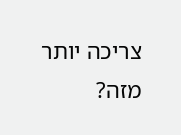צריכה יותר מזה?